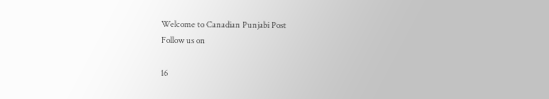Welcome to Canadian Punjabi Post
Follow us on

16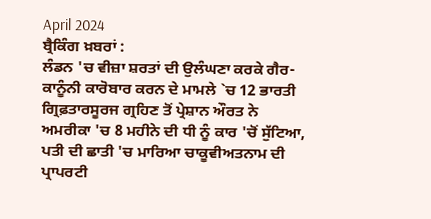April 2024
ਬ੍ਰੈਕਿੰਗ ਖ਼ਬਰਾਂ :
ਲੰਡਨ 'ਚ ਵੀਜ਼ਾ ਸ਼ਰਤਾਂ ਦੀ ਉਲੰਘਣਾ ਕਰਕੇ ਗੈਰ-ਕਾਨੂੰਨੀ ਕਾਰੋਬਾਰ ਕਰਨ ਦੇ ਮਾਮਲੇ `ਚ 12 ਭਾਰਤੀ ਗ੍ਰਿਫ਼ਤਾਰਸੂਰਜ ਗ੍ਰਹਿਣ ਤੋਂ ਪ੍ਰੇਸ਼ਾਨ ਔਰਤ ਨੇ ਅਮਰੀਕਾ 'ਚ 8 ਮਹੀਨੇ ਦੀ ਧੀ ਨੂੰ ਕਾਰ 'ਚੋਂ ਸੁੱਟਿਆ, ਪਤੀ ਦੀ ਛਾਤੀ 'ਚ ਮਾਰਿਆ ਚਾਕੂਵੀਅਤਨਾਮ ਦੀ ਪ੍ਰਾਪਰਟੀ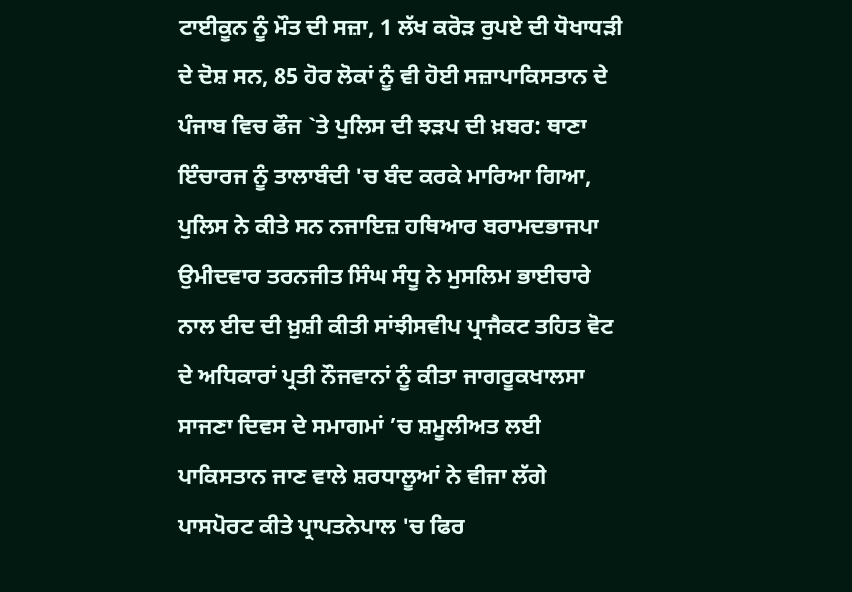ਟਾਈਕੂਨ ਨੂੰ ਮੌਤ ਦੀ ਸਜ਼ਾ, 1 ਲੱਖ ਕਰੋੜ ਰੁਪਏ ਦੀ ਧੋਖਾਧੜੀ ਦੇ ਦੋਸ਼ ਸਨ, 85 ਹੋਰ ਲੋਕਾਂ ਨੂੰ ਵੀ ਹੋਈ ਸਜ਼ਾਪਾਕਿਸਤਾਨ ਦੇ ਪੰਜਾਬ ਵਿਚ ਫੌਜ `ਤੇ ਪੁਲਿਸ ਦੀ ਝੜਪ ਦੀ ਖ਼ਬਰ: ਥਾਣਾ ਇੰਚਾਰਜ ਨੂੰ ਤਾਲਾਬੰਦੀ 'ਚ ਬੰਦ ਕਰਕੇ ਮਾਰਿਆ ਗਿਆ, ਪੁਲਿਸ ਨੇ ਕੀਤੇ ਸਨ ਨਜਾਇਜ਼ ਹਥਿਆਰ ਬਰਾਮਦਭਾਜਪਾ ਉਮੀਦਵਾਰ ਤਰਨਜੀਤ ਸਿੰਘ ਸੰਧੂ ਨੇ ਮੁਸਲਿਮ ਭਾਈਚਾਰੇ ਨਾਲ ਈਦ ਦੀ ਖ਼ੁਸ਼ੀ ਕੀਤੀ ਸਾਂਝੀਸਵੀਪ ਪ੍ਰਾਜੈਕਟ ਤਹਿਤ ਵੋਟ ਦੇ ਅਧਿਕਾਰਾਂ ਪ੍ਰਤੀ ਨੌਜਵਾਨਾਂ ਨੂੰ ਕੀਤਾ ਜਾਗਰੂਕਖਾਲਸਾ ਸਾਜਣਾ ਦਿਵਸ ਦੇ ਸਮਾਗਮਾਂ ’ਚ ਸ਼ਮੂਲੀਅਤ ਲਈ ਪਾਕਿਸਤਾਨ ਜਾਣ ਵਾਲੇ ਸ਼ਰਧਾਲੂਆਂ ਨੇ ਵੀਜਾ ਲੱਗੇ ਪਾਸਪੋਰਟ ਕੀਤੇ ਪ੍ਰਾਪਤਨੇਪਾਲ 'ਚ ਫਿਰ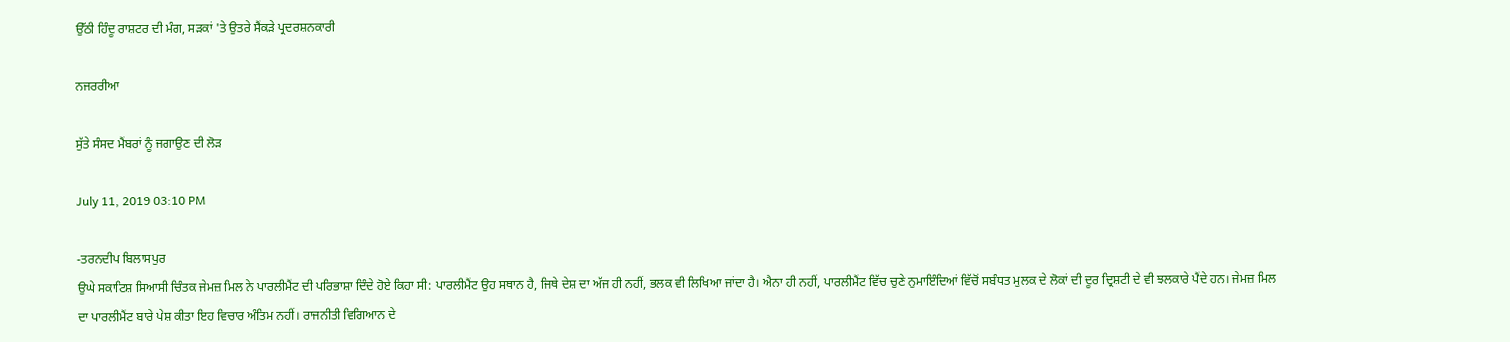ਉੱਠੀ ਹਿੰਦੂ ਰਾਸ਼ਟਰ ਦੀ ਮੰਗ, ਸੜਕਾਂ 'ਤੇ ਉਤਰੇ ਸੈਂਕੜੇ ਪ੍ਰਦਰਸ਼ਨਕਾਰੀ

ਨਜਰਰੀਆ

ਸੁੱਤੇ ਸੰਸਦ ਮੈਂਬਰਾਂ ਨੂੰ ਜਗਾਉਣ ਦੀ ਲੋੜ

July 11, 2019 03:10 PM

-ਤਰਨਦੀਪ ਬਿਲਾਸਪੁਰ
ਉਘੇ ਸਕਾਟਿਸ਼ ਸਿਆਸੀ ਚਿੰਤਕ ਜੇਮਜ਼ ਮਿਲ ਨੇ ਪਾਰਲੀਮੈਂਟ ਦੀ ਪਰਿਭਾਸ਼ਾ ਦਿੰਦੇ ਹੋਏ ਕਿਹਾ ਸੀ: ਪਾਰਲੀਮੈਂਟ ਉਹ ਸਥਾਨ ਹੈ, ਜਿਥੇ ਦੇਸ਼ ਦਾ ਅੱਜ ਹੀ ਨਹੀਂ, ਭਲਕ ਵੀ ਲਿਖਿਆ ਜਾਂਦਾ ਹੈ। ਐਨਾ ਹੀ ਨਹੀਂ, ਪਾਰਲੀਮੈਂਟ ਵਿੱਚ ਚੁਣੇ ਨੁਮਾਇੰਦਿਆਂ ਵਿੱਚੋਂ ਸਬੰਧਤ ਮੁਲਕ ਦੇ ਲੋਕਾਂ ਦੀ ਦੂਰ ਦ੍ਰਿਸ਼ਟੀ ਦੇ ਵੀ ਝਲਕਾਰੇ ਪੈਂਦੇ ਹਨ। ਜੇਮਜ਼ ਮਿਲ ਦਾ ਪਾਰਲੀਮੈਂਟ ਬਾਰੇ ਪੇਸ਼ ਕੀਤਾ ਇਹ ਵਿਚਾਰ ਅੰਤਿਮ ਨਹੀਂ। ਰਾਜਨੀਤੀ ਵਿਗਿਆਨ ਦੇ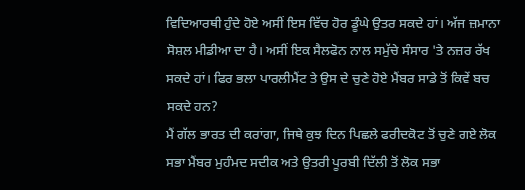ਵਿਦਿਆਰਥੀ ਹੁੰਦੇ ਹੋਏ ਅਸੀਂ ਇਸ ਵਿੱਚ ਹੋਰ ਡੂੰਘੇ ਉਤਰ ਸਕਦੇ ਹਾਂ। ਅੱਜ ਜ਼ਮਾਨਾ ਸੋਸ਼ਲ ਮੀਡੀਆ ਦਾ ਹੈ। ਅਸੀਂ ਇਕ ਸੈਲਫੋਨ ਨਾਲ ਸਮੁੱਚੇ ਸੰਸਾਰ 'ਤੇ ਨਜ਼ਰ ਰੱਖ ਸਕਦੇ ਹਾਂ। ਫਿਰ ਭਲਾ ਪਾਰਲੀਮੈਂਟ ਤੇ ਉਸ ਦੇ ਚੁਣੇ ਹੋਏ ਮੈਂਬਰ ਸਾਡੇ ਤੋਂ ਕਿਵੇਂ ਬਚ ਸਕਦੇ ਹਨ?
ਮੈਂ ਗੱਲ ਭਾਰਤ ਦੀ ਕਰਾਂਗਾ, ਜਿਥੇ ਕੁਝ ਦਿਨ ਪਿਛਲੇ ਫਰੀਦਕੋਟ ਤੋਂ ਚੁਣੇ ਗਏ ਲੋਕ ਸਭਾ ਮੈਂਬਰ ਮੁਹੰਮਦ ਸਦੀਕ ਅਤੇ ਉਤਰੀ ਪੂਰਬੀ ਦਿੱਲੀ ਤੋਂ ਲੋਕ ਸਭਾ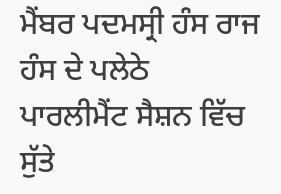ਮੈਂਬਰ ਪਦਮਸ੍ਰੀ ਹੰਸ ਰਾਜ ਹੰਸ ਦੇ ਪਲੇਠੇ ਪਾਰਲੀਮੈਂਟ ਸੈਸ਼ਨ ਵਿੱਚ ਸੁੱਤੇ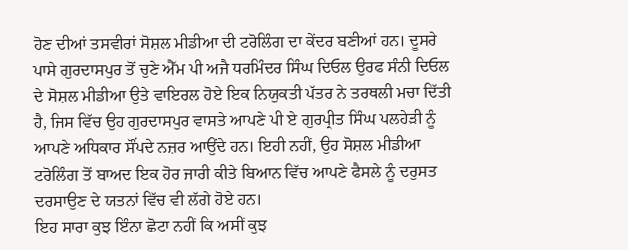ਹੋਣ ਦੀਆਂ ਤਸਵੀਰਾਂ ਸੋਸ਼ਲ ਮੀਡੀਆ ਦੀ ਟਰੋਲਿੰਗ ਦਾ ਕੇਂਦਰ ਬਣੀਆਂ ਹਨ। ਦੂਸਰੇ ਪਾਸੇ ਗੁਰਦਾਸਪੁਰ ਤੋਂ ਚੁਣੇ ਐੱਮ ਪੀ ਅਜੈ ਧਰਮਿੰਦਰ ਸਿੰਘ ਦਿਓਲ ਉਰਫ ਸੰਨੀ ਦਿਓਲ ਦੇ ਸੋਸ਼ਲ ਮੀਡੀਆ ਉਤੇ ਵਾਇਰਲ ਹੋਏ ਇਕ ਨਿਯੁਕਤੀ ਪੱਤਰ ਨੇ ਤਰਥਲੀ ਮਚਾ ਦਿੱਤੀ ਹੈ, ਜਿਸ ਵਿੱਚ ਉਹ ਗੁਰਦਾਸਪੁਰ ਵਾਸਤੇ ਆਪਣੇ ਪੀ ਏ ਗੁਰਪ੍ਰੀਤ ਸਿੰਘ ਪਲਹੇੜੀ ਨੂੰ ਆਪਣੇ ਅਧਿਕਾਰ ਸੌਂਪਦੇ ਨਜ਼ਰ ਆਉਂਦੇ ਹਨ। ਇਹੀ ਨਹੀਂ, ਉਹ ਸੋਸ਼ਲ ਮੀਡੀਆ ਟਰੋਲਿੰਗ ਤੋਂ ਬਾਅਦ ਇਕ ਹੋਰ ਜਾਰੀ ਕੀਤੇ ਬਿਆਨ ਵਿੱਚ ਆਪਣੇ ਫੈਸਲੇ ਨੂੰ ਦਰੁਸਤ ਦਰਸਾਉਣ ਦੇ ਯਤਨਾਂ ਵਿੱਚ ਵੀ ਲੱਗੇ ਹੋਏ ਹਨ।
ਇਹ ਸਾਰਾ ਕੁਝ ਇੰਨਾ ਛੋਟਾ ਨਹੀਂ ਕਿ ਅਸੀਂ ਕੁਝ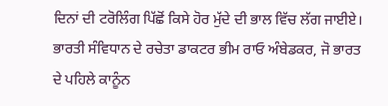ਦਿਨਾਂ ਦੀ ਟਰੋਲਿੰਗ ਪਿੱਛੋਂ ਕਿਸੇ ਹੋਰ ਮੁੱਦੇ ਦੀ ਭਾਲ ਵਿੱਚ ਲੱਗ ਜਾਈਏ। ਭਾਰਤੀ ਸੰਵਿਧਾਨ ਦੇ ਰਚੇਤਾ ਡਾਕਟਰ ਭੀਮ ਰਾਓ ਅੰਬੇਡਕਰ, ਜੋ ਭਾਰਤ ਦੇ ਪਹਿਲੇ ਕਾਨੂੰਨ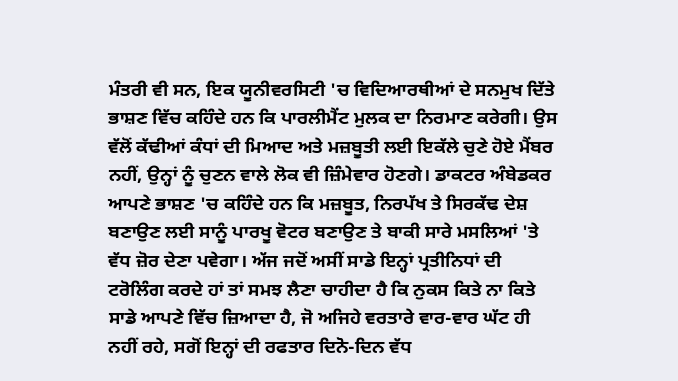ਮੰਤਰੀ ਵੀ ਸਨ, ਇਕ ਯੂਨੀਵਰਸਿਟੀ 'ਚ ਵਿਦਿਆਰਥੀਆਂ ਦੇ ਸਨਮੁਖ ਦਿੱਤੇ ਭਾਸ਼ਣ ਵਿੱਚ ਕਹਿੰਦੇ ਹਨ ਕਿ ਪਾਰਲੀਮੈਂਟ ਮੁਲਕ ਦਾ ਨਿਰਮਾਣ ਕਰੇਗੀ। ਉਸ ਵੱਲੋਂ ਕੱਢੀਆਂ ਕੰਧਾਂ ਦੀ ਮਿਆਦ ਅਤੇ ਮਜ਼ਬੂਤੀ ਲਈ ਇਕੱਲੇ ਚੁਣੇ ਹੋਏ ਮੈਂਬਰ ਨਹੀਂ, ਉਨ੍ਹਾਂ ਨੂੰ ਚੁਣਨ ਵਾਲੇ ਲੋਕ ਵੀ ਜ਼ਿੰਮੇਵਾਰ ਹੋਣਗੇ। ਡਾਕਟਰ ਅੰਬੇਡਕਰ ਆਪਣੇ ਭਾਸ਼ਣ 'ਚ ਕਹਿੰਦੇ ਹਨ ਕਿ ਮਜ਼ਬੂਤ, ਨਿਰਪੱਖ ਤੇ ਸਿਰਕੱਢ ਦੇਸ਼ ਬਣਾਉਣ ਲਈ ਸਾਨੂੰ ਪਾਰਖੂ ਵੋਟਰ ਬਣਾਉਣ ਤੇ ਬਾਕੀ ਸਾਰੇ ਮਸਲਿਆਂ 'ਤੇ ਵੱਧ ਜ਼ੋਰ ਦੇਣਾ ਪਵੇਗਾ। ਅੱਜ ਜਦੋਂ ਅਸੀਂ ਸਾਡੇ ਇਨ੍ਹਾਂ ਪ੍ਰਤੀਨਿਧਾਂ ਦੀ ਟਰੋਲਿੰਗ ਕਰਦੇ ਹਾਂ ਤਾਂ ਸਮਝ ਲੈਣਾ ਚਾਹੀਦਾ ਹੈ ਕਿ ਨੁਕਸ ਕਿਤੇ ਨਾ ਕਿਤੇ ਸਾਡੇ ਆਪਣੇ ਵਿੱਚ ਜ਼ਿਆਦਾ ਹੈ, ਜੋ ਅਜਿਹੇ ਵਰਤਾਰੇ ਵਾਰ-ਵਾਰ ਘੱਟ ਹੀ ਨਹੀਂ ਰਹੇ, ਸਗੋਂ ਇਨ੍ਹਾਂ ਦੀ ਰਫਤਾਰ ਦਿਨੋ-ਦਿਨ ਵੱਧ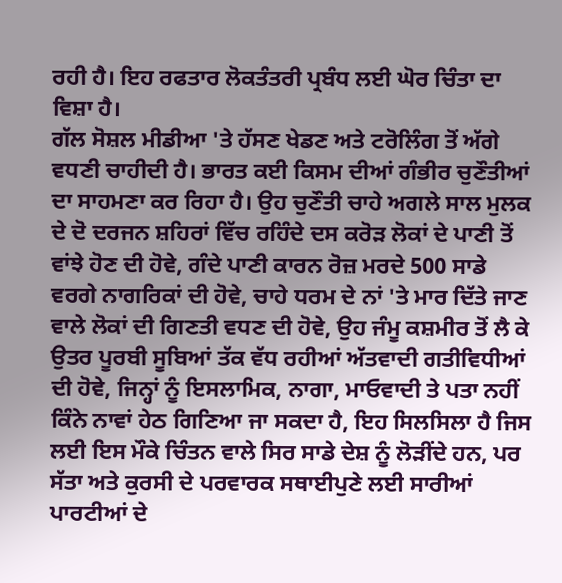ਰਹੀ ਹੈ। ਇਹ ਰਫਤਾਰ ਲੋਕਤੰਤਰੀ ਪ੍ਰਬੰਧ ਲਈ ਘੋਰ ਚਿੰਤਾ ਦਾ ਵਿਸ਼ਾ ਹੈ।
ਗੱਲ ਸੋਸ਼ਲ ਮੀਡੀਆ 'ਤੇ ਹੱਸਣ ਖੇਡਣ ਅਤੇ ਟਰੋਲਿੰਗ ਤੋਂ ਅੱਗੇ ਵਧਣੀ ਚਾਹੀਦੀ ਹੈ। ਭਾਰਤ ਕਈ ਕਿਸਮ ਦੀਆਂ ਗੰਭੀਰ ਚੁਣੌਤੀਆਂ ਦਾ ਸਾਹਮਣਾ ਕਰ ਰਿਹਾ ਹੈ। ਉਹ ਚੁਣੌਤੀ ਚਾਹੇ ਅਗਲੇ ਸਾਲ ਮੁਲਕ ਦੇ ਦੋ ਦਰਜਨ ਸ਼ਹਿਰਾਂ ਵਿੱਚ ਰਹਿੰਦੇ ਦਸ ਕਰੋੜ ਲੋਕਾਂ ਦੇ ਪਾਣੀ ਤੋਂ ਵਾਂਝੇ ਹੋਣ ਦੀ ਹੋਵੇ, ਗੰਦੇ ਪਾਣੀ ਕਾਰਨ ਰੋਜ਼ ਮਰਦੇ 500 ਸਾਡੇ ਵਰਗੇ ਨਾਗਰਿਕਾਂ ਦੀ ਹੋਵੇ, ਚਾਹੇ ਧਰਮ ਦੇ ਨਾਂ 'ਤੇ ਮਾਰ ਦਿੱਤੇ ਜਾਣ ਵਾਲੇ ਲੋਕਾਂ ਦੀ ਗਿਣਤੀ ਵਧਣ ਦੀ ਹੋਵੇ, ਉਹ ਜੰਮੂ ਕਸ਼ਮੀਰ ਤੋਂ ਲੈ ਕੇ ਉਤਰ ਪੂਰਬੀ ਸੂਬਿਆਂ ਤੱਕ ਵੱਧ ਰਹੀਆਂ ਅੱਤਵਾਦੀ ਗਤੀਵਿਧੀਆਂ ਦੀ ਹੋਵੇ, ਜਿਨ੍ਹਾਂ ਨੂੰ ਇਸਲਾਮਿਕ, ਨਾਗਾ, ਮਾਓਵਾਦੀ ਤੇ ਪਤਾ ਨਹੀਂ ਕਿੰਨੇ ਨਾਵਾਂ ਹੇਠ ਗਿਣਿਆ ਜਾ ਸਕਦਾ ਹੈ, ਇਹ ਸਿਲਸਿਲਾ ਹੈ ਜਿਸ ਲਈ ਇਸ ਮੌਕੇ ਚਿੰਤਨ ਵਾਲੇ ਸਿਰ ਸਾਡੇ ਦੇਸ਼ ਨੂੰ ਲੋੜੀਂਦੇ ਹਨ, ਪਰ ਸੱਤਾ ਅਤੇ ਕੁਰਸੀ ਦੇ ਪਰਵਾਰਕ ਸਥਾਈਪੁਣੇ ਲਈ ਸਾਰੀਆਂ ਪਾਰਟੀਆਂ ਦੇ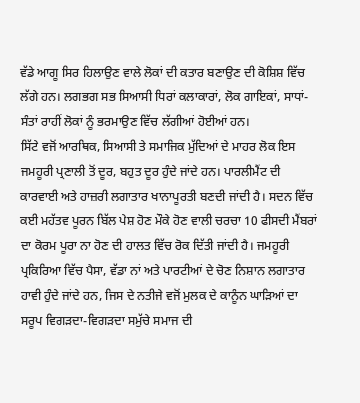ਵੱਡੇ ਆਗੂ ਸਿਰ ਹਿਲਾਉਣ ਵਾਲੇ ਲੋਕਾਂ ਦੀ ਕਤਾਰ ਬਣਾਉਣ ਦੀ ਕੋਸ਼ਿਸ਼ ਵਿੱਚ ਲੱਗੇ ਹਨ। ਲਗਭਗ ਸਭ ਸਿਆਸੀ ਧਿਰਾਂ ਕਲਾਕਾਰਾਂ, ਲੋਕ ਗਾਇਕਾਂ, ਸਾਧਾਂ-ਸੰਤਾਂ ਰਾਹੀਂ ਲੋਕਾਂ ਨੂੰ ਭਰਮਾਉਣ ਵਿੱਚ ਲੱਗੀਆਂ ਹੋਈਆਂ ਹਨ।
ਸਿੱਟੇ ਵਜੋਂ ਆਰਥਿਕ, ਸਿਆਸੀ ਤੇ ਸਮਾਜਿਕ ਮੁੱਦਿਆਂ ਦੇ ਮਾਹਰ ਲੋਕ ਇਸ ਜਮਹੂਰੀ ਪ੍ਰਣਾਲੀ ਤੋਂ ਦੂਰ, ਬਹੁਤ ਦੂਰ ਹੁੰਦੇ ਜਾਂਦੇ ਹਨ। ਪਾਰਲੀਮੈਂਟ ਦੀ ਕਾਰਵਾਈ ਅਤੇ ਹਾਜ਼ਰੀ ਲਗਾਤਾਰ ਖਾਨਾਪੂਰਤੀ ਬਣਦੀ ਜਾਂਦੀ ਹੈ। ਸਦਨ ਵਿੱਚ ਕਈ ਮਹੱਤਵ ਪੂਰਨ ਬਿੱਲ ਪੇਸ਼ ਹੋਣ ਮੌਕੇ ਹੋਣ ਵਾਲੀ ਚਰਚਾ 10 ਫੀਸਦੀ ਮੈਂਬਰਾਂ ਦਾ ਕੋਰਮ ਪੂਰਾ ਨਾ ਹੋਣ ਦੀ ਹਾਲਤ ਵਿੱਚ ਰੋਕ ਦਿੱਤੀ ਜਾਂਦੀ ਹੈ। ਜਮਹੂਰੀ ਪ੍ਰਕਿਰਿਆ ਵਿੱਚ ਪੈਸਾ, ਵੱਡਾ ਨਾਂ ਅਤੇ ਪਾਰਟੀਆਂ ਦੇ ਚੋਣ ਨਿਸ਼ਾਨ ਲਗਾਤਾਰ ਹਾਵੀ ਹੁੰਦੇ ਜਾਂਦੇ ਹਨ, ਜਿਸ ਦੇ ਨਤੀਜੇ ਵਜੋਂ ਮੁਲਕ ਦੇ ਕਾਨੂੰਨ ਘਾੜਿਆਂ ਦਾ ਸਰੂਪ ਵਿਗੜਦਾ-ਵਿਗੜਦਾ ਸਮੁੱਚੇ ਸਮਾਜ ਦੀ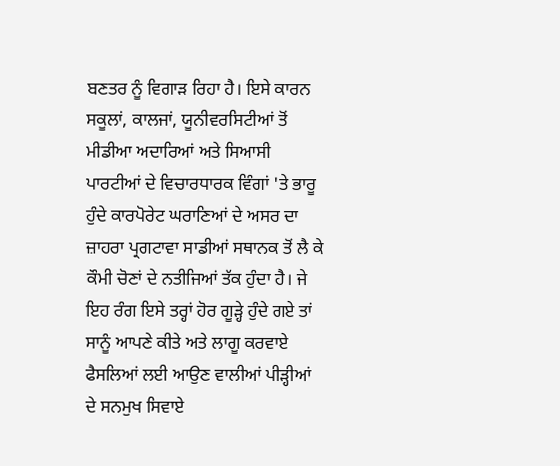ਬਣਤਰ ਨੂੰ ਵਿਗਾੜ ਰਿਹਾ ਹੈ। ਇਸੇ ਕਾਰਨ ਸਕੂਲਾਂ, ਕਾਲਜਾਂ, ਯੂਨੀਵਰਸਿਟੀਆਂ ਤੋਂ ਮੀਡੀਆ ਅਦਾਰਿਆਂ ਅਤੇ ਸਿਆਸੀ ਪਾਰਟੀਆਂ ਦੇ ਵਿਚਾਰਧਾਰਕ ਵਿੰਗਾਂ 'ਤੇ ਭਾਰੂ ਹੁੰਦੇ ਕਾਰਪੋਰੇਟ ਘਰਾਣਿਆਂ ਦੇ ਅਸਰ ਦਾ ਜ਼ਾਹਰਾ ਪ੍ਰਗਟਾਵਾ ਸਾਡੀਆਂ ਸਥਾਨਕ ਤੋਂ ਲੈ ਕੇ ਕੌਮੀ ਚੋਣਾਂ ਦੇ ਨਤੀਜਿਆਂ ਤੱਕ ਹੁੰਦਾ ਹੈ। ਜੇ ਇਹ ਰੰਗ ਇਸੇ ਤਰ੍ਹਾਂ ਹੋਰ ਗੂੜ੍ਹੇ ਹੁੰਦੇ ਗਏ ਤਾਂ ਸਾਨੂੰ ਆਪਣੇ ਕੀਤੇ ਅਤੇ ਲਾਗੂ ਕਰਵਾਏ ਫੈਸਲਿਆਂ ਲਈ ਆਉਣ ਵਾਲੀਆਂ ਪੀੜ੍ਹੀਆਂ ਦੇ ਸਨਮੁਖ ਸਿਵਾਏ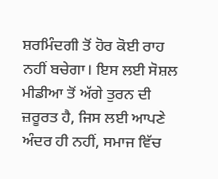ਸ਼ਰਮਿੰਦਗੀ ਤੋਂ ਹੋਰ ਕੋਈ ਰਾਹ ਨਹੀਂ ਬਚੇਗਾ। ਇਸ ਲਈ ਸੋਸ਼ਲ ਮੀਡੀਆ ਤੋਂ ਅੱਗੇ ਤੁਰਨ ਦੀ ਜ਼ਰੂਰਤ ਹੈ, ਜਿਸ ਲਈ ਆਪਣੇ ਅੰਦਰ ਹੀ ਨਹੀਂ, ਸਮਾਜ ਵਿੱਚ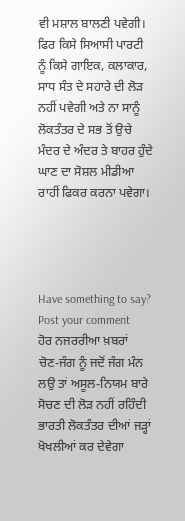ਵੀ ਮਸ਼ਾਲ ਬਾਲਣੀ ਪਵੇਗੀ। ਫਿਰ ਕਿਸੇ ਸਿਆਸੀ ਪਾਰਟੀ ਨੂੰ ਕਿਸੇ ਗਾਇਕ, ਕਲਾਕਾਰ, ਸਾਧ ਸੰਤ ਦੇ ਸਹਾਰੇ ਦੀ ਲੋੜ ਨਹੀਂ ਪਵੇਗੀ ਅਤੇ ਨਾ ਸਾਨੂੰ ਲੋਕਤੰਤਰ ਦੇ ਸਭ ਤੋਂ ਉਚੇ ਮੰਦਰ ਦੇ ਅੰਦਰ ਤੇ ਬਾਹਰ ਹੁੰਦੇ ਘਾਣ ਦਾ ਸੋਸ਼ਲ ਮੀਡੀਆ ਰਾਹੀਂ ਫਿਕਰ ਕਰਨਾ ਪਵੇਗਾ।




Have something to say? Post your comment
ਹੋਰ ਨਜਰਰੀਆ ਖ਼ਬਰਾਂ
ਚੋਣ-ਜੰਗ ਨੂੰ ਜਦੋਂ ਜੰਗ ਮੰਨ ਲਉ ਤਾਂ ਅਸੂਲ-ਨਿਯਮ ਬਾਰੇ ਸੋਚਣ ਦੀ ਲੋੜ ਨਹੀਂ ਰਹਿੰਦੀ ਭਾਰਤੀ ਲੋਕਤੰਤਰ ਦੀਆਂ ਜੜ੍ਹਾਂ ਖੋਖਲੀਆਂ ਕਰ ਦੇਵੇਗਾ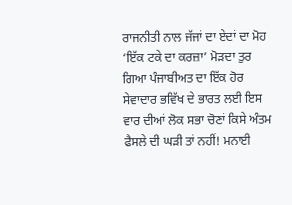ਰਾਜਨੀਤੀ ਨਾਲ ਜੱਜਾਂ ਦਾ ਏਦਾਂ ਦਾ ਮੋਹ ‘ਇੱਕ ਟਕੇ ਦਾ ਕਰਜ਼ਾ’ ਮੋੜਦਾ ਤੁਰ ਗਿਆ ਪੰਜਾਬੀਅਤ ਦਾ ਇੱਕ ਹੋਰ ਸੇਵਾਦਾਰ ਭਵਿੱਖ ਦੇ ਭਾਰਤ ਲਈ ਇਸ ਵਾਰ ਦੀਆਂ ਲੋਕ ਸਭਾ ਚੋਣਾਂ ਕਿਸੇ ਅੰਤਮ ਫੈਸਲੇ ਦੀ ਘੜੀ ਤਾਂ ਨਹੀਂ! ਮਨਾਈ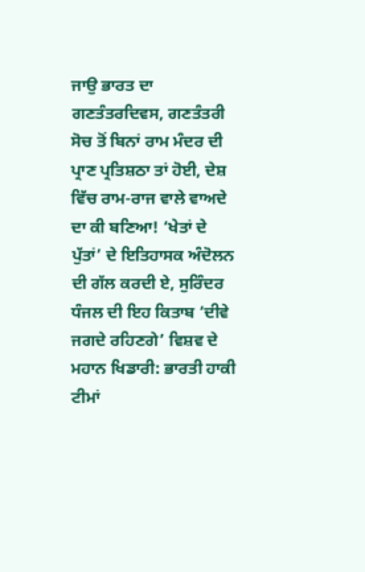ਜਾਉ ਭਾਰਤ ਦਾ ਗਣਤੰਤਰਦਿਵਸ, ਗਣਤੰਤਰੀ ਸੋਚ ਤੋਂ ਬਿਨਾਂ ਰਾਮ ਮੰਦਰ ਦੀ ਪ੍ਰਾਣ ਪ੍ਰਤਿਸ਼ਠਾ ਤਾਂ ਹੋਈ, ਦੇਸ਼ ਵਿੱਚ ਰਾਮ-ਰਾਜ ਵਾਲੇ ਵਾਅਦੇ ਦਾ ਕੀ ਬਣਿਆ! ‘ਖੇਤਾਂ ਦੇ ਪੁੱਤਾਂ’ ਦੇ ਇਤਿਹਾਸਕ ਅੰਦੋਲਨ ਦੀ ਗੱਲ ਕਰਦੀ ਏ, ਸੁਰਿੰਦਰ ਧੰਜਲ ਦੀ ਇਹ ਕਿਤਾਬ ‘ਦੀਵੇ ਜਗਦੇ ਰਹਿਣਗੇ’ ਵਿਸ਼ਵ ਦੇ ਮਹਾਨ ਖਿਡਾਰੀ: ਭਾਰਤੀ ਹਾਕੀ ਟੀਮਾਂ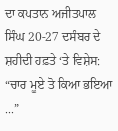ਦਾ ਕਪਤਾਨ ਅਜੀਤਪਾਲ ਸਿੰਘ 20-27 ਦਸੰਬਰ ਦੇ ਸ਼ਹੀਦੀ ਹਫ਼ਤੇ ‘ਤੇ ਵਿਸ਼ੇਸ: “ਚਾਰ ਮੂਏ ਤੋ ਕਿਆ ਭਇਆ ...”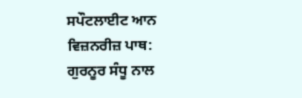ਸਪੌਟਲਾਈਟ ਆਨ ਵਿਜ਼ਨਰੀਜ਼ ਪਾਥ: ਗੁਰਨੂਰ ਸੰਧੂ ਨਾਲ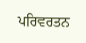ਪਰਿਵਰਤਨ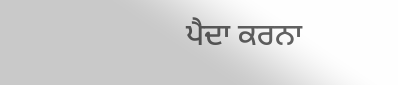ਪੈਦਾ ਕਰਨਾ